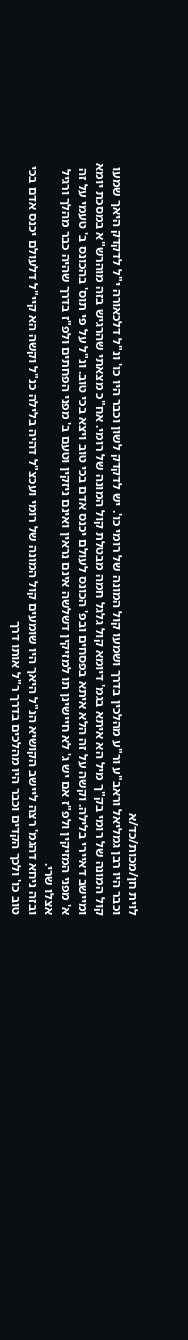לוית חן/מכות/כד/א
וכבר היו רבן גמליאל וראב"ע ור"ע מהלכין בדרך ושמעו קול המונה של רומי כו'. יש לדקדק לשון וכבר היו כו' ונ"ל דלכאורה י"ל לדקדק היאך שמעו קול המונה של רומי בק"ך מיל הא איתא בגמ' דיומא קול גלגל חמה מבטלת קול המונה של רומי. אח"כ מצאתי שהרגיש בזה מוהרש"א במסכת יומא ומיישב דאיירי בלילה. וקשה על זה הלא איתא בפסחים ובפ' הכונס לעולם יכנס אדם בכי טוב ויצא בכי טוב. ונ"ל על פי תוס' בהכונס ב' טעמי על זה א' מפני המזיקין ולפ"ז אם יש ג' לא חיישינן תו למזיקין דשלשה אינם נראין ואינם ניזקין וטעם ב' מפני הפחתים ולפ"ז בדרך שהיה כבר מהלך ורגיל אצלו שרי.
ובזה ניחא דהגמ' רצה ליישב הקושיא הנ"ל היאך היו שומעים קול המונה של רומי ועכצ"ל דהיה בלילה כנ"ל וקשה הא קיי"ל דלעולם יכנס אדם בכי טוב כו' ולכך הקדים וכבר היו מהלכים בדרך ר"ל אותו דרך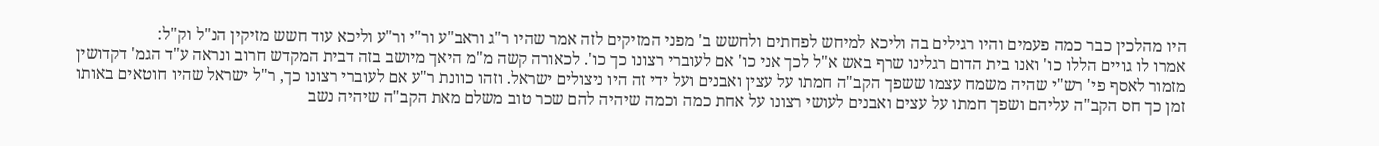היו מהלכין כבר כמה פעמים והיו רגילים בה וליכא למיחש לפחתים ולחשש ב' מפני המזיקים לזה אמר שהיו ר"ג וראב"ע ור"י ור"ע וליכא עוד חשש מזיקין הנ"ל וק"ל:
אמרו לו גויים הללו כו' ואנו בית הדום רגלינו שרף באש א"ל לכך אני כו' אם לעוברי רצונו כך כו'. לכאורה קשה מ"מ היאך מיושב בזה דבית המקדש חרוב ונראה ע"ד הגמ' דקדושין מזמור לאסף פי' רש"י שהיה משמח עצמו ששפך הקב"ה חמתו על עצין ואבנים ועל ידי זה היו ניצולים ישראל. וזהו כוונת ר"ע אם לעוברי רצונו כך, ר"ל ישראל שהיו חוטאים באותו זמן כך חס הקב"ה עליהם ושפך חמתו על עצים ואבנים לעושי רצונו על אחת כמה וכמה שיהיה להם שכר טוב משלם מאת הקב"ה שיהיה נשב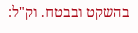בהשקט ובבטח. וק"ל: